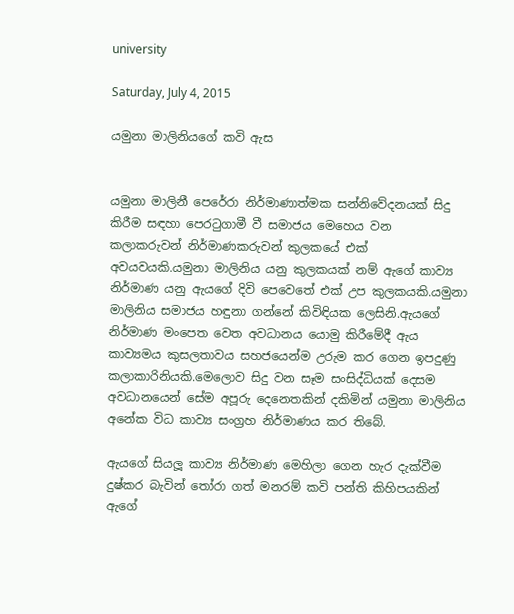university

Saturday, July 4, 2015

යමුනා මාලිනියගේ කවි ඇස


යමුනා මාලිනී පෙරේරා නිර්මාණාත්මක සන්නිවේදනයක් සිදු කිරීම සඳහා පෙරටුගාමී වී සමාජය මෙහෙය වන කලාකරුවන් නිර්මාණකරුවන් කුලකයේ එක් අවයවයකි.යමුනා මාලිනිය යනු කුලකයක් නම් ඇගේ කාව්‍ය නිර්මාණ යනු ඇයගේ දිවි පෙවෙතේ එක් උප කුලකයකි.යමුනා මාලිනිය සමාජය හඳුනා ගන්නේ කිවිඳියක ලෙසිනි.ඇයගේ නිර්මාණ මංපෙත වෙත අවධානය යොමු කිරීමේදී ඇය කාව්‍යමය කුසලතාවය සහජයෙන්ම උරුම කර ගෙන ඉපදුණු කලාකාරිනියකි.මෙලොව සිදු වන සෑම සංසිද්ධියක් දෙසම අවධානයෙන් සේම අපූරු දෙනෙතකින් දකිමින් යමුනා මාලිනිය අනේක විධ කාව්‍ය සංග්‍රහ නිර්මාණය කර තිබේ.

ඇයගේ සියලූ කාව්‍ය නිර්මාණ මෙහිලා ගෙන හැර දැක්වීම දුෂ්කර බැවින් තෝරා ගත් මනරම් කවි පන්ති කිහිපයකින් ඇගේ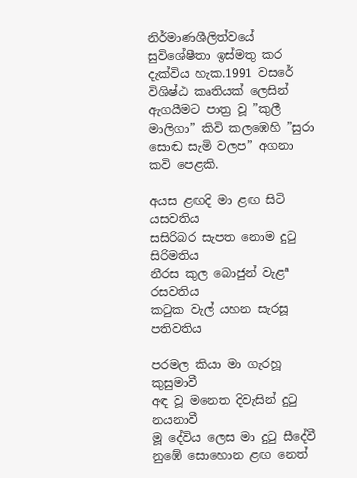නිර්මාණශීලිත්වයේ සුවිශේෂීතා ඉස්මතු කර දැක්විය හැක.1991 වසරේ විශිෂ්ඨ කෘතියක් ලෙසින් ඇගයීමට පාත්‍ර වූ ”කුලී මාලිගා” කිවි කලඹෙහි ”සුරා සොඬ සැමි වලප” අගනා කවි පෙළකි.

අයස ළඟදි මා ළඟ සිටි යසවතිය
සසිරිබර සැපත නොම දුටු සිරිමතිය
නීරස කුල බොජුන් වැළª රසවතිය
කටුක වැල් යහන සැරසූ පතිවතිය

පරමල කියා මා ගැරහූ කුසුමාවී
අඳ වූ මනෙත දිවැසින් දුටු නයනාවී
මූ දේවිය ලෙස මා දුටු සීදේවී
නුඹේ සොහොන ළඟ නෙත්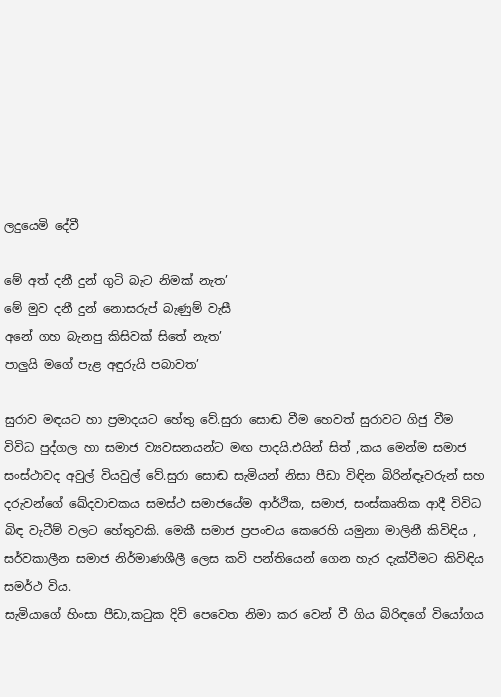ලදුයෙමි දේවී

මේ අත් දනී දුන් ගුටි බැට නිමක් නැත’
මේ මුව දනී දුන් නොසරුප් බැණුම් වැසී
අනේ ගහ බැනපු කිසිවක් සිතේ නැත’
පාලුයි මගේ පැළ අඳුරුයි පබාවත’

සුරාව මඳයට හා ප්‍රමාදයට හේතු වේ.සුරා සොඬ වීම හෙවත් සුරාවට ගිජු වීම විවිධ පුද්ගල හා සමාජ ව්‍යවසනයන්ට මඟ පාදයි.එයින් සිත් ,කය මෙන්ම සමාජ සංස්ථාවද අවුල් වියවුල් වේ.සුරා සොඬ සැමියන් නිසා පීඩා විඳින බිරින්ඳෑවරුන් සහ දරුවන්ගේ ඛේදවාචකය සමස්ථ සමාජයේම ආර්ථික, සමාජ, සංස්කෘතික ආදී විවිධ බිඳ වැටීම් වලට හේතුවකි. මෙකී සමාජ ප්‍රපංචය කෙරෙහි යමුනා මාලිනී කිවිඳිය , සර්වකාලීන සමාජ නිර්මාණශීලී ලෙස කවි පන්තියෙන් ගෙන හැර දැක්වීමට කිවිඳිය සමර්ථ විය.
සැමියාගේ හිංසා පීඩා,කටුක දිවි පෙවෙත නිමා කර වෙන් වී ගිය බිරිඳගේ වියෝගය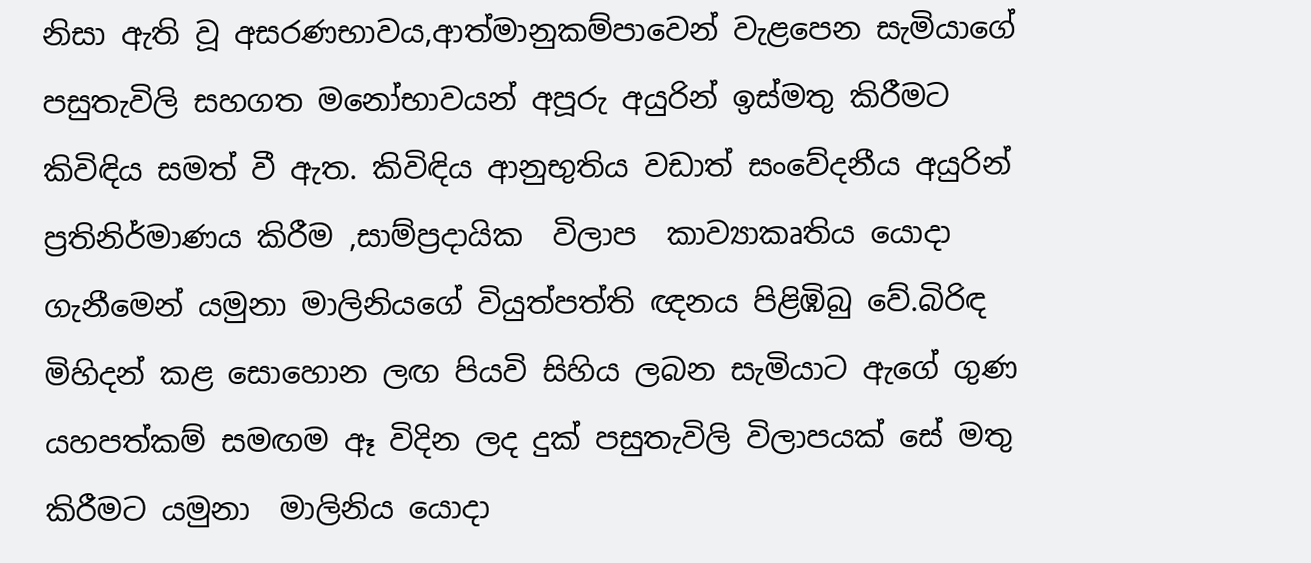නිසා ඇති වූ අසරණභාවය,ආත්මානුකම්පාවෙන් වැළපෙන සැමියාගේ පසුතැවිලි සහගත මනෝභාවයන් අපූරු අයුරින් ඉස්මතු කිරීමට කිවිඳිය සමත් වී ඇත. කිවිඳිය ආනුභුතිය වඩාත් සංවේදනීය අයුරින් ප්‍රතිනිර්මාණය කිරීම ,සාම්ප්‍රදායික  විලාප  කාව්‍යාකෘතිය යොදා ගැනීමෙන් යමුනා මාලිනියගේ වියුත්පත්ති ඥනය පිළිඹිබු වේ.බිරිඳ මිහිදන් කළ සොහොන ලඟ පියවි සිහිය ලබන සැමියාට ඇගේ ගුණ යහපත්කම් සමඟම ඈ විදින ලද දුක් පසුතැවිලි විලාපයක් සේ මතු කිරීමට යමුනා  මාලිනිය යොදා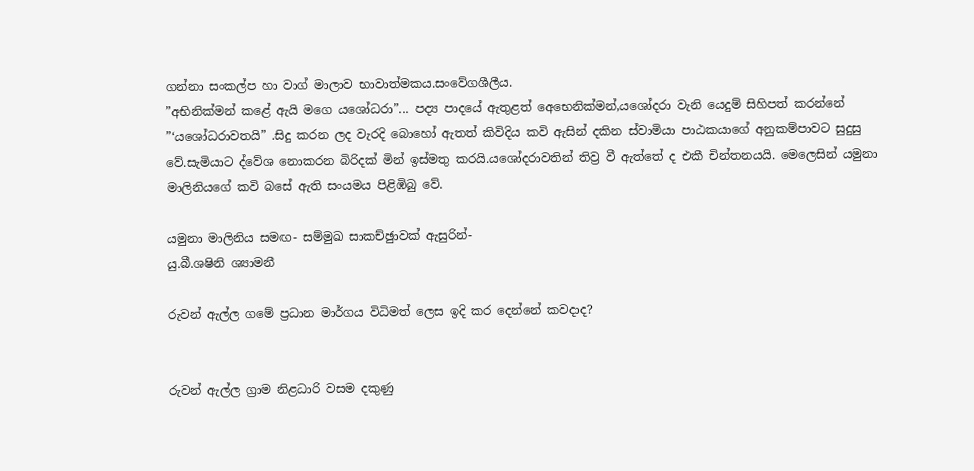ගන්නා සංකල්ප හා වාග් මාලාව භාවාත්මකය.සංවේගශීලීය.
”අභිනික්මන් කළේ ඇයි මගෙ යශෝධරා”... පද්‍ය පාදයේ ඇතුළත් අෙභෙනික්මන්,යශෝදරා වැනි යෙදුම් සිහිපත් කරන්නේ ”‘යශෝධරාවතයි” .සිදු කරන ලද වැරදි බොහෝ ඇතත් කිවිදිය කවි ඇසින් දකින ස්වාමියා පාඨකයාගේ අනුකම්පාවට සුදුසු වේ.සැමියාට ද්වේශ නොකරන බිරිදක් මින් ඉස්මතු කරයි.යශෝදරාවතින් තිව්‍ර වී ඇත්තේ ද එකී චින්තනයයි. මෙලෙසින් යමුනා මාලිනියගේ කවි බසේ ඇති සංයමය පිළිඹිබු වේ.

යමුනා මාලිනිය සමඟ- සම්මුඛ සාකච්ඡුාවක් ඇසුරින්-
යු.බී.ශෂිනි ශ්‍යාමනී

රුවන් ඇල්ල ගමේ ප්‍රධාන මාර්ගය විධිමත් ලෙස ඉදි කර දෙන්නේ කවදාද?


රුවන් ඇල්ල ග්‍රාම නිළධාරි වසම දකුණු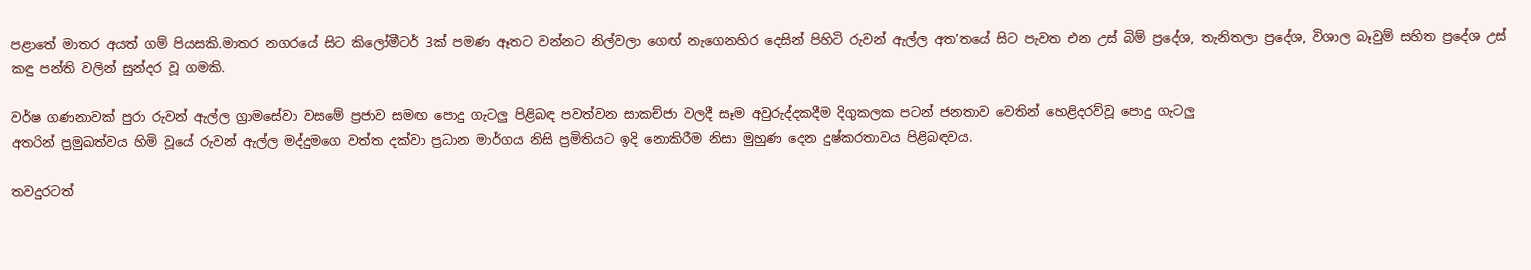පළාතේ මාතර අයත් ගම් පියසකි.මාතර නගරයේ සිට කිලෝමීටර් 3ක් පමණ ඈතට වන්නට නිල්වලා ගෙඟ් නැගෙනහිර දෙසින් පිහිටි රුවන් ඇල්ල අත’තයේ සිට පැවත එන උස් බිම් ප්‍රදේශ, තැනිතලා ප්‍රදේශ, විශාල බෑවුම් සහිත ප්‍රදේශ උස් කඳු පන්ති වලින් සුන්දර වූ ගමකි.

වර්ෂ ගණනාවක් පුරා රුවන් ඇල්ල ග්‍රාමසේවා වසමේ ප්‍රජාව සමඟ පොදු ගැටලු පිළිබඳ පවත්වන සාකච්ජා වලදී සෑම අවුරුද්දකදීම දිගුකලක පටන් ජනතාව වෙතින් හෙළිදරව්වූ පොදු ගැටලු
අතරින් ප්‍රමුඛත්වය හිමි වූයේ රුවන් ඇල්ල මද්දුමගෙ වත්ත දක්වා ප්‍රධාන මාර්ගය නිසි ප්‍රමිතියට ඉදි නොකිරීම නිසා මුහුණ දෙන දුෂ්කරතාවය පිළිබඳවය.

තවදුරටත්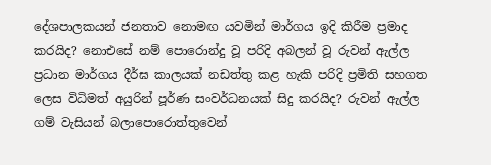දේශපාලකයන් ජනතාව නොමඟ යවමින් මාර්ගය ඉදි කිරීම ප්‍රමාද කරයිද? නොඑසේ නම් පොරොන්දු වූ පරිදි අබලන් වූ රුවන් ඇල්ල ප්‍රධාන මාර්ගය දීර්ඝ කාලයක් නඩත්තු කළ හැකි පරිදි ප්‍රමිති සහගත ලෙස විධිමත් අයුරින් පූර්ණ සංවර්ධනයක් සිදු කරයිද? රුවන් ඇල්ල ගම් වැසියන් බලාපොරොත්තුවෙන්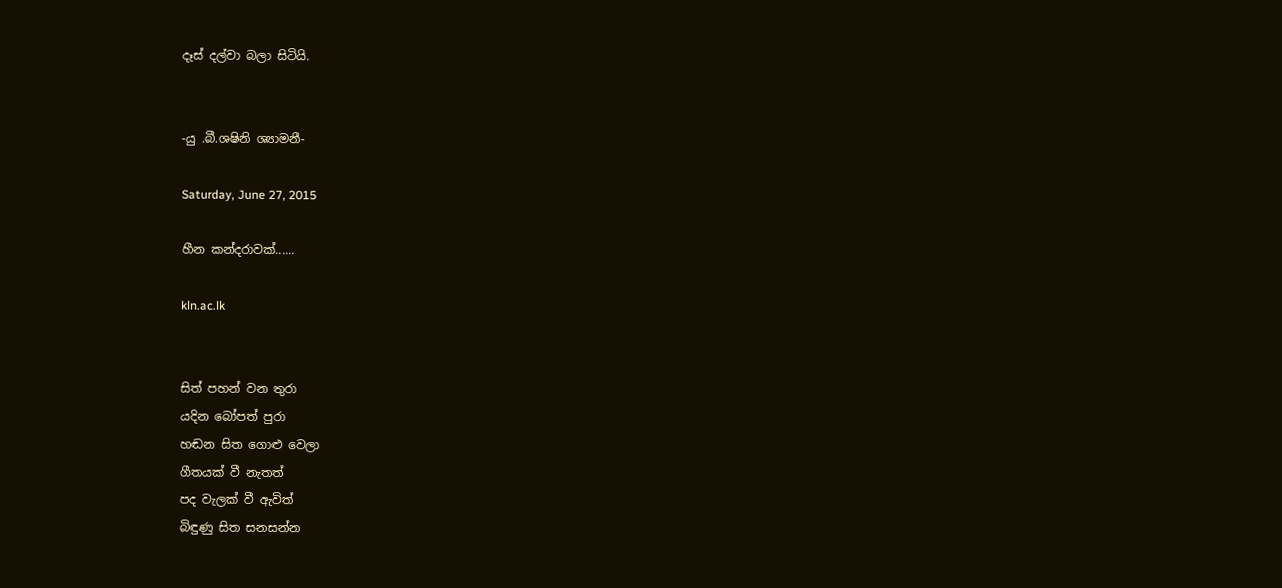දෑස් දල්වා බලා සිටියි.


-යු .බී.ශෂිනි ශ්‍යාමනී-

Saturday, June 27, 2015

හීන කන්දරාවක්......

kln.ac.lk


සිත් පහන් වන තුරා
යදින බෝපත් පුරා
හඬන සිත ගොළු වෙලා
ගීතයක් වී නැතත්
පද වැලක් වී ඇවිත්
බිඳුණු සිත සනසන්න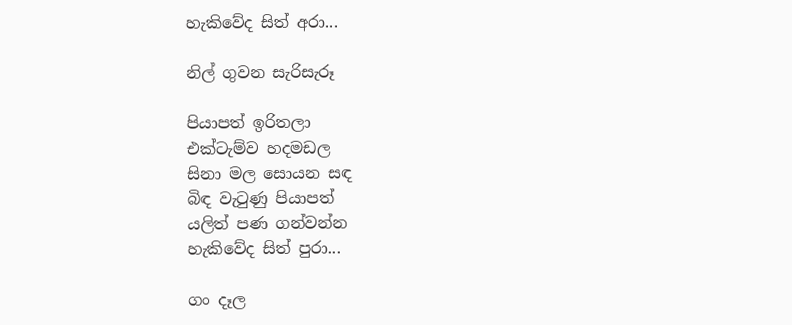හැකිවේද සිත් අරා...

නිල් ගුවන සැරිසැරූ

පියාපත් ඉරිතලා
එක්ටැම්ව හදමඩල
සිනා මල සොයන සඳ
බිඳ වැටුණු පියාපත්
යලිත් පණ ගන්වන්න
හැකිවේද සිත් පුරා...

ගං දෑල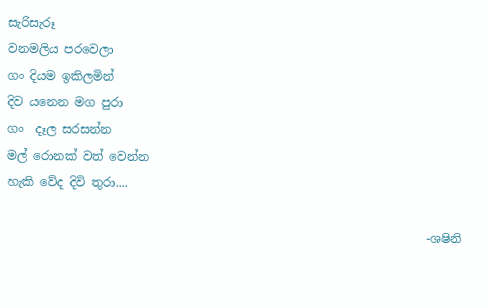සැරිසැරූ
වනමලිය පරවෙලා
ගං දියම ඉකිලමින්
දිව යනෙන මග පුරා
ගං  දෑල සරසන්න
මල් රොනක් වත් වෙන්න
හැකි වේද දිවි තුරා....

                                                                      -ශෂිනි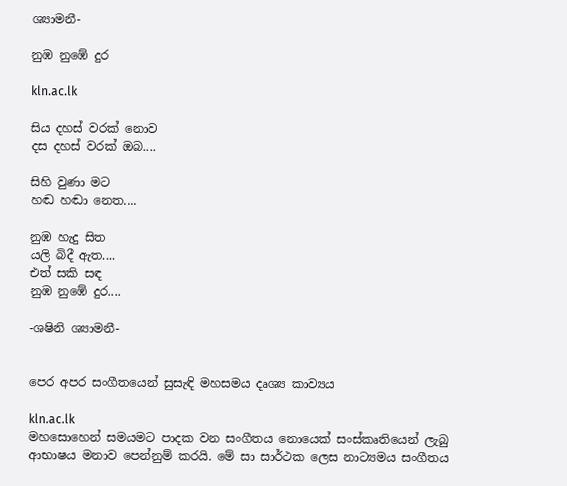ශ්‍යාමනී-

නුඹ නුඹේ දුර

kln.ac.lk

සිය දහස් වරක් නොව
දස දහස් වරක් ඔබ....

සිහි වුණා මට
හඬ හඬා නෙත....

නුඹ හැදු සිත
යලි බිදී ඇත....
එත් සකි සඳ
නුඹ නුඹේ දුර....

-ශෂිනි ශ්‍යාමනී-


පෙර අපර සංගීතයෙන් සුසැඳි මහසමය දෘශ්‍ය කාව්‍යය

kln.ac.lk
මහසොහෙන් සමයමට පාදක වන සංගීතය නොයෙක් සංස්කෘතියෙන් ලැබු ආභාෂය මනාව පෙන්නුම් කරයි. මේ සා සාර්ථක ලෙස නාට්‍යමය සංගීතය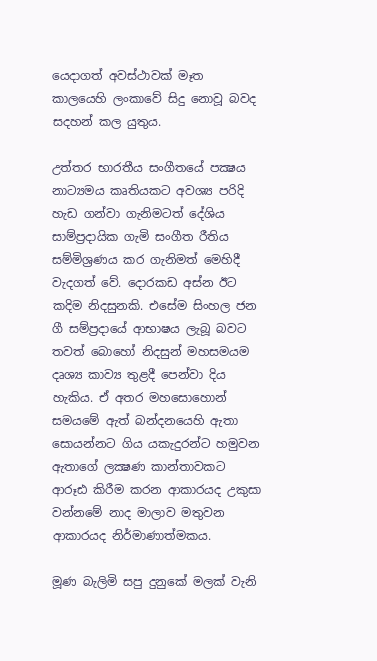යෙදාගත් අවස්ථාවක් මෑත කාලයෙහි ලංකාවේ සිදු නොවූ බවද සදහන් කල යුතුය.

උත්තර භාරතීය සංගීතයේ පක්‍ෂය නාට්‍යමය කෘතියකට අවශ්‍ය පරිදි හැඩ ගන්වා ගැනිමටත් දේශිය සාම්ප්‍රදායික ගැමි සංගීත රීතිය සම්මිශ්‍රණය කර ගැනිමත් මෙහිදී වැදගත් වේ. දොරකඩ අස්න ඊට කදිම නිදසුනකි. එසේම සිංහල ජන ගී සම්ප්‍රදායේ ආභාෂය ලැබූ බවට තවත් බොහෝ නිදසුන් මහසමයම දෘශ්‍ය කාව්‍ය තුළදී පෙන්වා දිය හැකිය. ඒ අතර මහසොහොන් සමයමේ ඇත් බන්දනයෙහි ඇතා සොයන්නට ගිය යකැදුරන්ට හමුවන ඇතාගේ ලක්‍ෂණ කාන්තාවකට ආරූඪ කිරීම කරන ආකාරයද උකුසා වන්නමේ නාද මාලාව මතුවන ආකාරයද නිර්මාණාත්මකය.

මූණ බැලිමි සපු දුනුකේ මලක් වැනි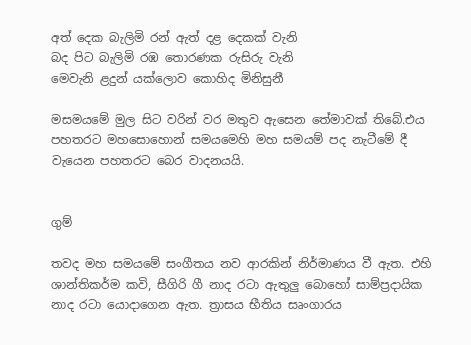අත් දෙක බැලිමි රන් ඇත් දළ දෙකක් වැනි
බද පිට බැලිමි රඹ තොරණක රුසිරු වැනි
මෙවැනි ළදුන් යක්ලොව කොහිද මිනිසුනී

මසමයමේ මුල සිට වරින් වර මතුව ඇසෙන තේමාවක් තිබේ.එය පහතරට මහසොහොන් සමයමෙහි මහ සමයම් පද නැටීමේ දී වැයෙන පහතරට බෙර වාදනයයි.


ගුම්

තවද මහ සමයමේ සංගීතය නව ආරකින් නිර්මාණය වී ඇත. එහි ශාන්තිකර්ම කවි, සීගිරි ගී නාද රටා ඇතුලු බොහෝ සාම්ප්‍රදායික නාද රටා යොදාගෙන ඇත. ත්‍රාසය භීතිය සෘංගාරය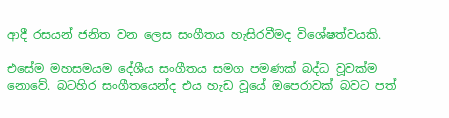ආදී රසයන් ජනිත වන ලෙස සංගීතය හැසිරවීමද විශේෂත්වයකි.

එසේම මහසමයම දේශීය සංගීතය සමග පමණක් බද්ධ වූවක්ම නොවේ. බටහිර සංගීතයෙන්ද එය හැඩ වූයේ ඔපෙරාවක් බවට පත්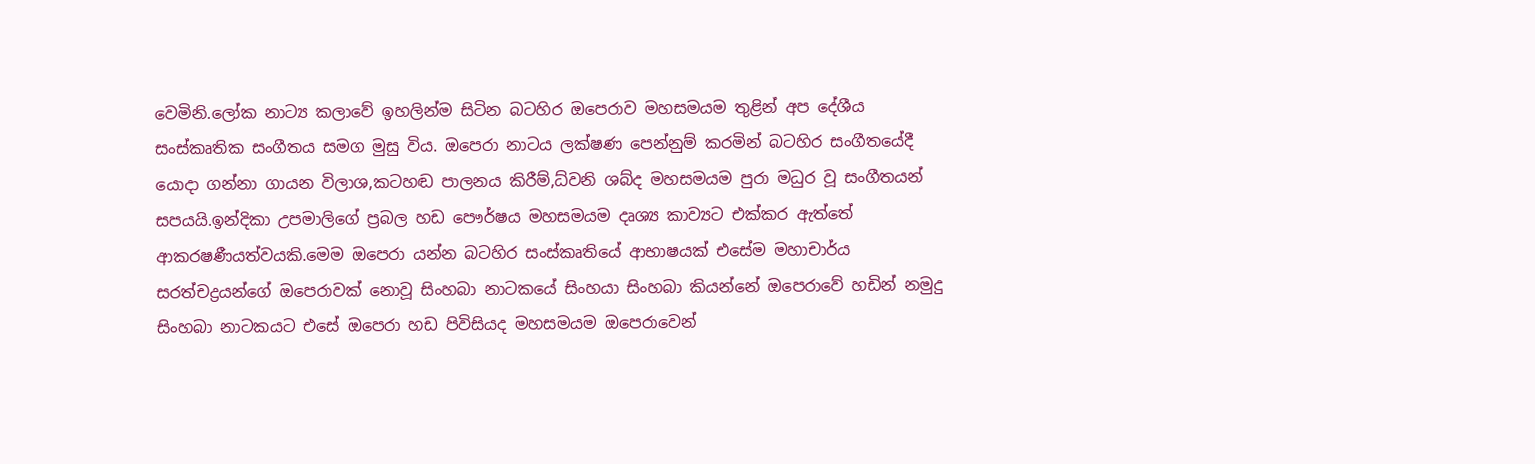වෙමිනි.ලෝක නාට්‍ය කලාවේ ඉහලින්ම සිටින බටහිර ඔපෙරාව මහසමයම තුළින් අප දේශීය සංස්කෘතික සංගීතය සමග මුසු විය. ඔපෙරා නාටය ලක්ෂණ පෙන්නුම් කරමින් බටහිර සංගීතයේදී යොදා ගන්නා ගායන විලාශ,කටහඬ පාලනය කිරීම්,ධ්වනි ශබ්ද මහසමයම පුරා මධුර වූ සංගීතයන් සපයයි.ඉන්දිකා උපමාලිගේ ප්‍රබල හඩ පෞර්ෂය මහසමයම දෘශ්‍ය කාව්‍යට එක්කර ඇත්තේ ආකරෂණීයත්වයකි.මෙම ඔපෙරා යන්න බටහිර සංස්කෘතියේ ආභාෂයක් එසේම මහාචාර්ය සරත්චද්‍රයන්ගේ ඔපෙරාවක් නොවූ සිංහබා නාටකයේ සිංහයා සිංහබා කියන්නේ ඔපෙරාවේ හඩින් නමුදු සිංහබා නාටකයට එසේ ඔපෙරා හඩ පිවිසියද මහසමයම ඔපෙරාවෙන්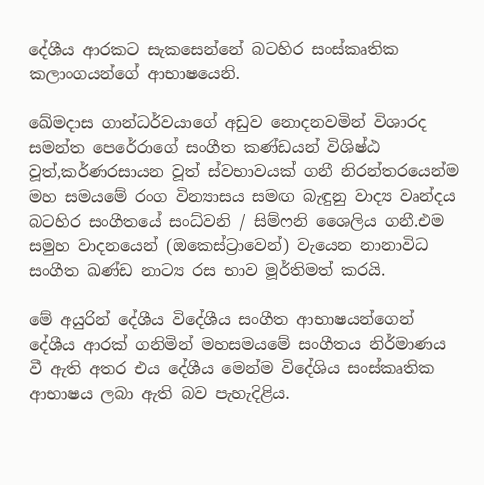දේශීය ආරකට සැකසෙන්නේ බටහිර සංස්කෘතික කලාංගයන්ගේ ආභාෂයෙනි.

ඛේමදාස ගාන්ධර්වයාගේ අඩුව නොදනවමින් විශාරද සමන්ත පෙරේරාගේ සංගීත කණ්ඩයන් විශිෂ්ඨ වූත්,කර්ණරසායන වූත් ස්වභාවයක් ගනී නිරන්තරයෙන්ම මහ සමයමේ රංග වින්‍යාසය සමඟ බැඳුනු වාද්‍ය වෘන්දය බටහිර සංගීතයේ සංධ්වනි / සිම්ෆනි ශෛලිය ගනී.එම සමුහ වාදනයෙන් (ඔකෙස්ට්‍රාවෙන්) වැයෙන නානාවිධ සංගීත ඛණ්ඩ නාට්‍ය රස භාව මූර්තිමත් කරයි.

මේ අයුරින් දේශීය විදේශීය සංගීත ආභාෂයන්ගෙන් දේශීය ආරක් ගනිමින් මහසමයමේ සංගීතය නිර්මාණය වී ඇති අතර එය දේශීය මෙන්ම විදේශිය සංස්කෘතික ආභාෂය ලබා ඇති බව පැහැදිළිය.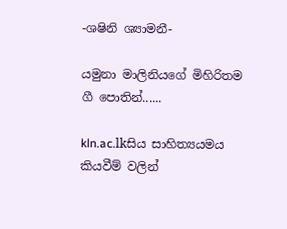-ශෂිනි ශ්‍යාමනී-

යමුනා මාලිනියගේ මිහිරිතම ගී පොතින්......

kln.ac.lkසිය සාහිත්‍යයමය කියවීම් වලින්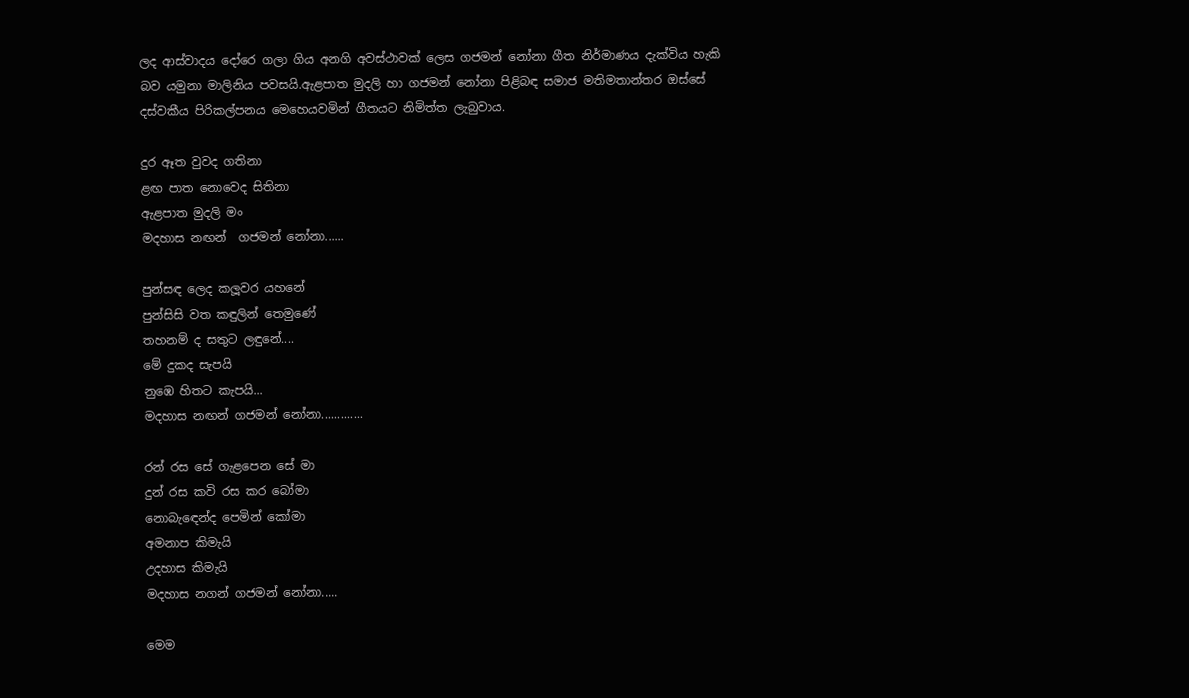ලද ආස්වාදය දෝරෙ ගලා ගිය අනගි අවස්ථාවක් ලෙස ගජමන් නෝනා ගීත නිර්මාණය දැක්විය හැකි බව යමුනා මාලිනිය පවසයි.ඇළපාත මුදලි හා ගජමන් නෝනා පිළිබඳ සමාජ මතිමතාන්තර ඔස්සේ දස්වකීය පිරිකල්පනය මෙහෙයවමින් ගීතයට නිමිත්ත ලැබුවාය.

දුර ඈත වුවද ගතිනා
ළඟ පාත නොවෙද සිතිනා
ඇළපාත මුදලි මං
මදහාස නඟන්  ගජමන් නෝනා......

පුන්සඳ ලෙද කලූවර යහනේ
පුන්සිසි වත කඳුලින් තෙමුණේ
තහනම් ද සතුට ලඳුනේ....
මේ දුකද සැපයි
නුඹෙ හිතට කැපයි...
මදහාස නඟන් ගජමන් නෝනා.............

රන් රස සේ ගැළපෙන සේ මා
දුන් රස කවි රස කර බෝමා
නොබැඳෙන්ද පෙමින් කෝමා
අමනාප කිමැයි
උදහාස කිමැයි
මදහාස නගන් ගජමන් නෝනා.....

මෙම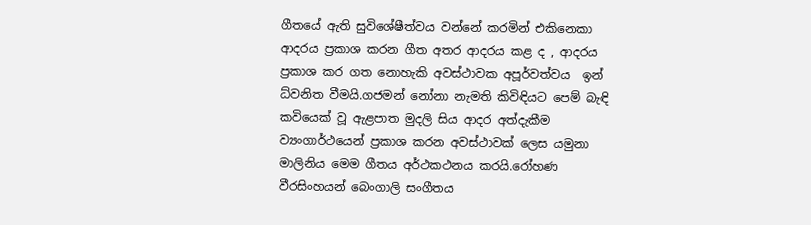ගීතයේ ඇති සුවිශේෂීත්වය වන්නේ කරමින් එකිනෙකා ආදරය ප්‍රකාශ කරන ගීත අතර ආදරය කළ ද , ආදරය ප්‍රකාශ කර ගත නොහැකි අවස්ථාවක අපූර්වත්වය  ඉන් ධ්වනිත වීමයි.ගජමන් නෝනා නැමති කිවිඳියට පෙම් බැඳි කවියෙක් වූ ඇළපාත මුදලි සිය ආදර අත්දැකීම ව්‍යංගාර්ථයෙන් ප්‍රකාශ කරන අවස්ථාවක් ලෙස යමුනා මාලිනිය මෙම ගීතය අර්ථකථනය කරයි.රෝහණ වීරසිංහයන් බෙංගාලි සංගීතය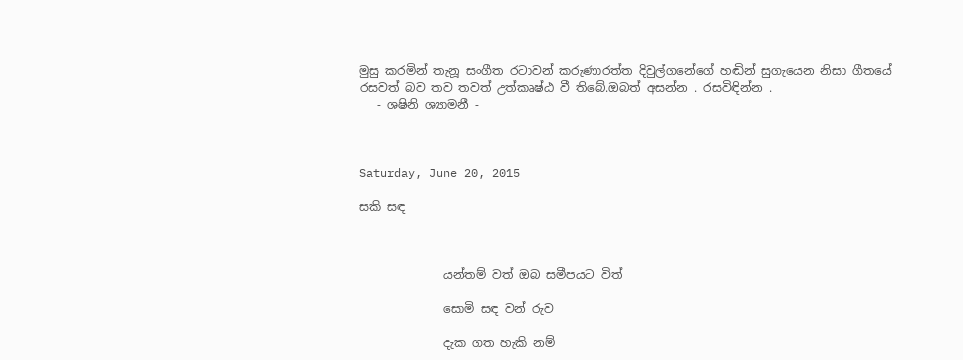මුසු කරමින් තැනූ සංගීත රටාවන් කරුණාරත්ත දිවුල්ගනේගේ හඬින් සුගැයෙන නිසා ගීතයේ රසවත් බව තව තවත් උත්කෘෂ්ඨ වී තිබේ.ඔබත් අසන්න . රසවිඳින්න .
   - ශෂිනි ශ්‍යාමනී -



Saturday, June 20, 2015

සකි සඳ



              යන්තම් වත් ඔබ සමීපයට විත්

              සොමි සඳ වන් රුව

              දැක ගත හැකි නම්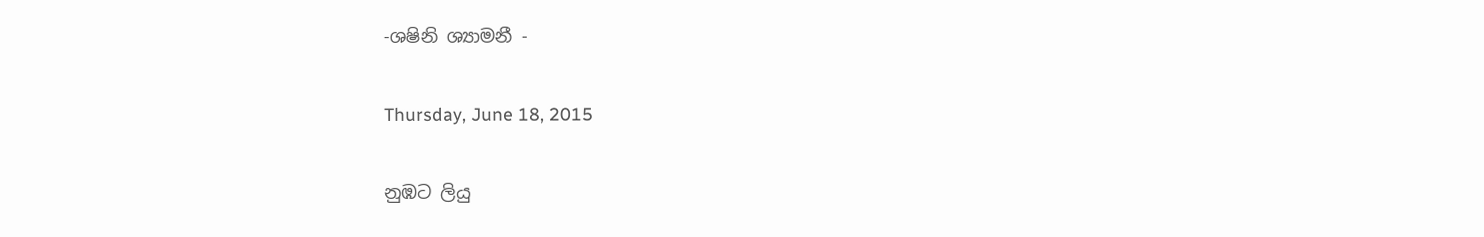-ශෂිනි ශ්‍යාමනී -

Thursday, June 18, 2015

නුඹට ලියු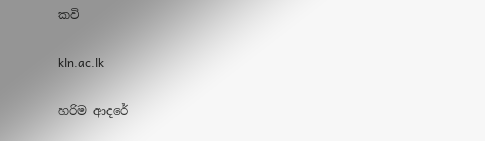කවි

kln.ac.lk

හරිම ආදරේ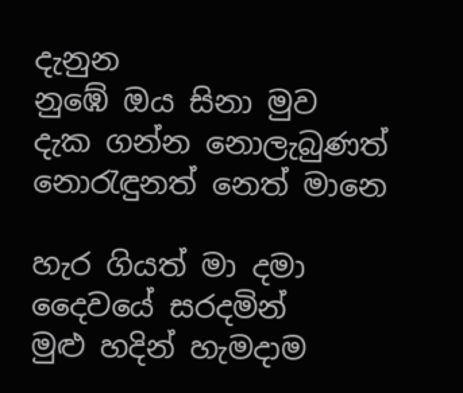දැනුන
නුඹේ ඔය සිනා මුව
දැක ගන්න නොලැබුණත්
නොරැඳුනත් නෙත් මානෙ

හැර ගියත් මා දමා
දෛවයේ සරදමින්
මුළු හදින් හැමදාම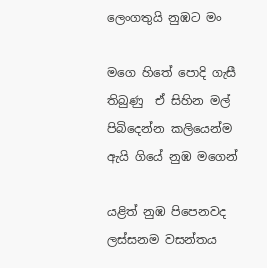ලෙංගතුයි නුඹට මං

මගෙ හිතේ පොදි ගැසී
තිබුණු  ඒ සිහින මල්
පිබිදෙන්න කලියෙන්ම
ඇයි ගියේ නුඹ මගෙන්

යළිත් නුඹ පිපෙනවද
ලස්සනම වසන්තය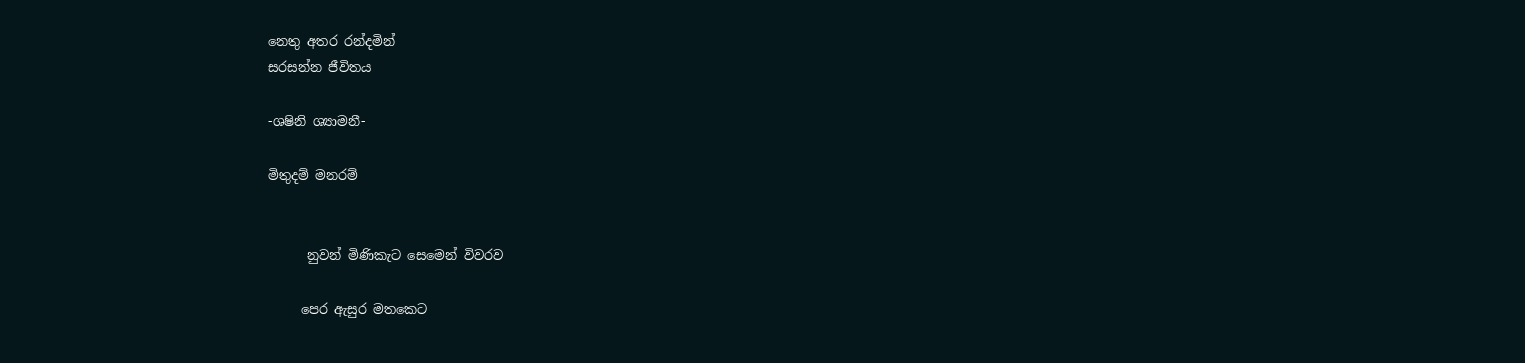නෙතු අතර රන්දමින්
සරසන්න ජීවිතය

-ශෂිනි ශ්‍යාමනී-

මිතුදම් මනරම්


      නුවන් මිණිකැට සෙමෙන් විවරව

     පෙර ඇසුර මතකෙට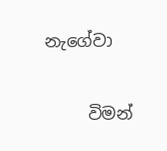නැගේවා

     විමන්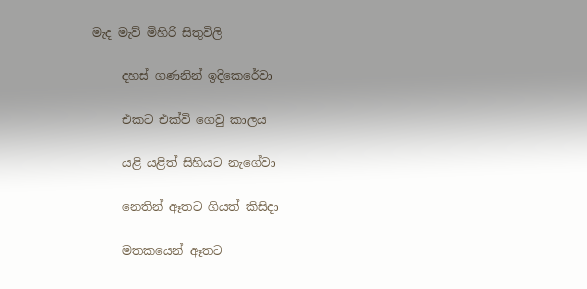මැද මැව් මිහිරි සිතුවිලි

     දහස් ගණනින් ඉදිකෙරේවා

     එකට එක්වි ගෙවු කාලය

     යළි යළිත් සිහියට නැගේවා

     නෙතින් ඈතට ගියත් කිසිදා

     මතකයෙන් ඈතට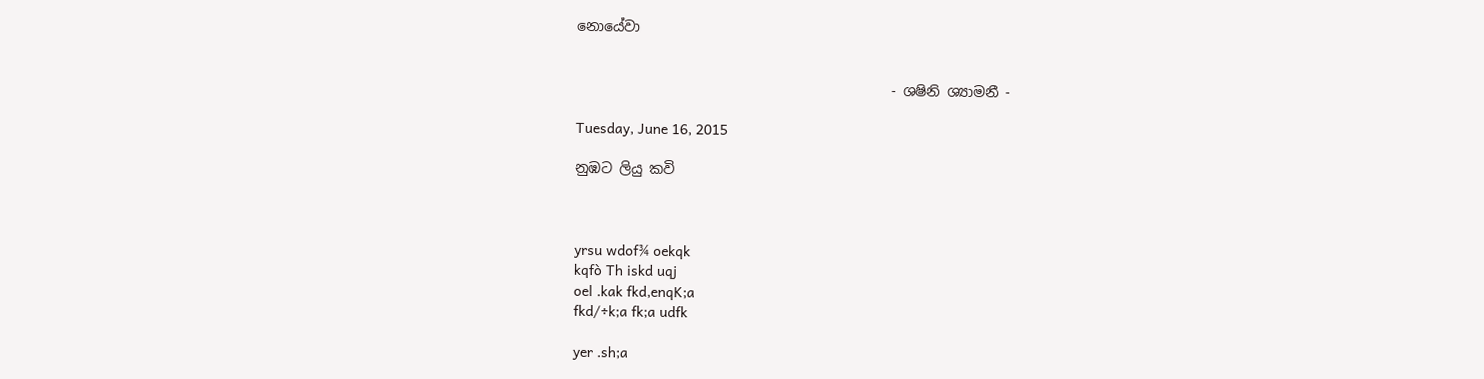නොයේවා


                                             - ශෂිනි ශ්‍යාමනී -

Tuesday, June 16, 2015

නුඹට ලියු කවි



yrsu wdof¾ oekqk
kqfò Th iskd uqj
oel .kak fkd,enqK;a
fkd/÷k;a fk;a udfk

yer .sh;a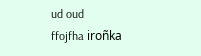ud oud
ffojfha iroñka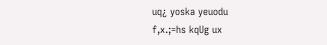uq¿ yoska yeuodu
f,x.;=hs kqUg ux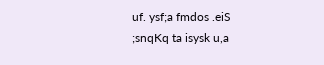uf. ysf;a fmdos .eiS
;snqKq ta isysk u,a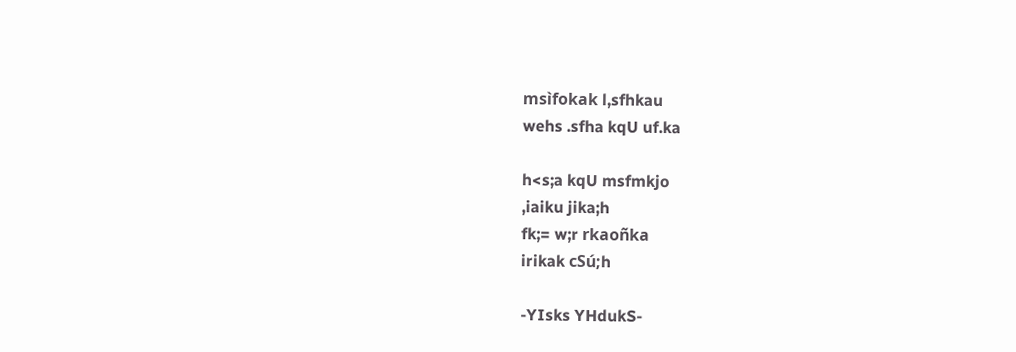msìfokak l,sfhkau
wehs .sfha kqU uf.ka

h<s;a kqU msfmkjo
,iaiku jika;h
fk;= w;r rkaoñka
irikak cSú;h

-YIsks YHdukS-